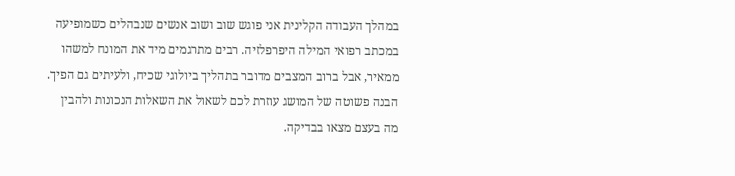במהלך העבודה הקלינית אני פוגש שוב ושוב אנשים שנבהלים כשמופיעה במכתב רפואי המילה היפרפלזיה. רבים מתרגמים מיד את המונח למשהו ממאיר, אבל ברוב המצבים מדובר בתהליך ביולוגי שכיח, ולעיתים גם הפיך. הבנה פשוטה של המושג עוזרת לכם לשאול את השאלות הנכונות ולהבין מה בעצם מצאו בבדיקה.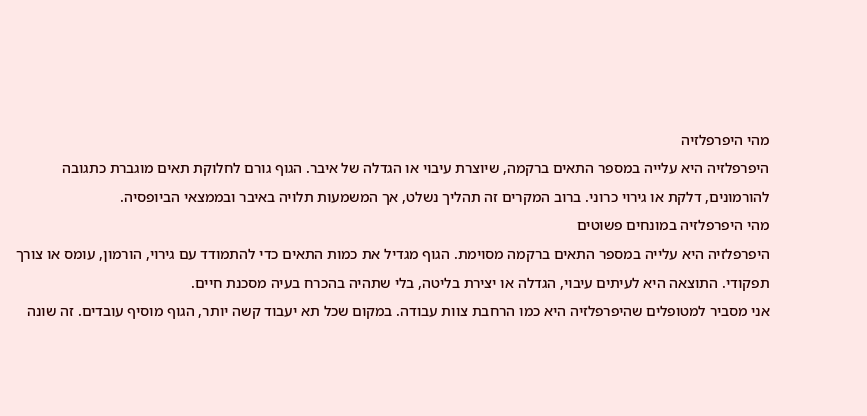מהי היפרפלזיה
היפרפלזיה היא עלייה במספר התאים ברקמה, שיוצרת עיבוי או הגדלה של איבר. הגוף גורם לחלוקת תאים מוגברת כתגובה להורמונים, דלקת או גירוי כרוני. ברוב המקרים זה תהליך נשלט, אך המשמעות תלויה באיבר ובממצאי הביופסיה.
מהי היפרפלזיה במונחים פשוטים
היפרפלזיה היא עלייה במספר התאים ברקמה מסוימת. הגוף מגדיל את כמות התאים כדי להתמודד עם גירוי, הורמון, עומס או צורך תפקודי. התוצאה היא לעיתים עיבוי, הגדלה או יצירת בליטה, בלי שתהיה בהכרח בעיה מסכנת חיים.
אני מסביר למטופלים שהיפרפלזיה היא כמו הרחבת צוות עבודה. במקום שכל תא יעבוד קשה יותר, הגוף מוסיף עובדים. זה שונה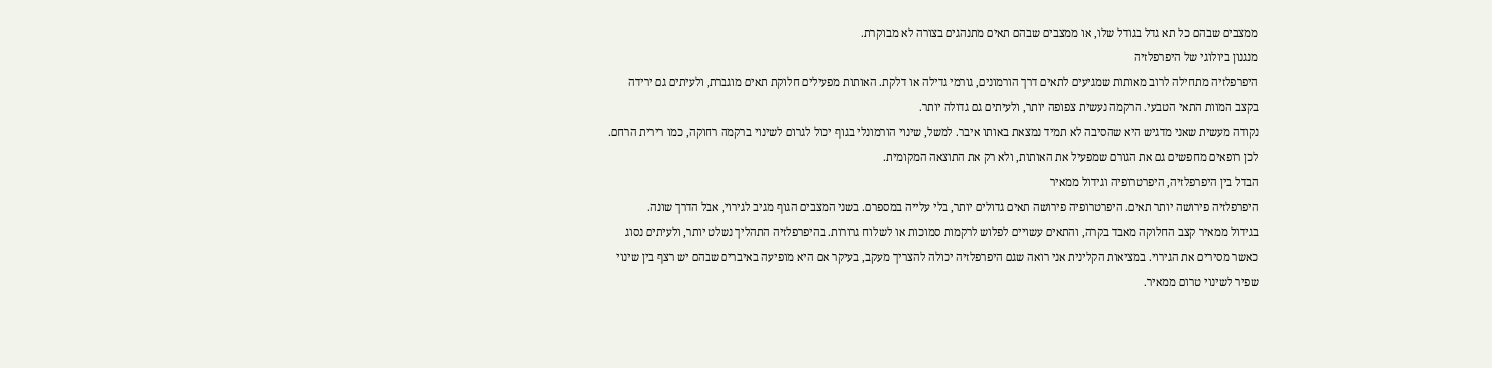ממצבים שבהם כל תא גדל בגודל שלו, או ממצבים שבהם תאים מתנהגים בצורה לא מבוקרת.
מנגנון ביולוגי של היפרפלזיה
היפרפלזיה מתחילה לרוב מאותות שמגיעים לתאים דרך הורמונים, גורמי גדילה או דלקת. האותות מפעילים חלוקת תאים מוגברת, ולעיתים גם ירידה בקצב המוות התאי הטבעי. הרקמה נעשית צפופה יותר, ולעיתים גם גדולה יותר.
נקודה מעשית שאני מדגיש היא שהסיבה לא תמיד נמצאת באותו איבר. למשל, שינוי הורמונלי בגוף יכול לגרום לשינוי ברקמה רחוקה, כמו רירית הרחם. לכן רופאים מחפשים גם את הגורם שמפעיל את האותות, ולא רק את התוצאה המקומית.
הבדל בין היפרפלזיה, היפרטרופיה וגידול ממאיר
היפרפלזיה פירושה יותר תאים. היפרטרופיה פירושה תאים גדולים יותר, בלי עלייה במספרם. בשני המצבים הגוף מגיב לגירוי, אבל הדרך שונה.
בגידול ממאיר קצב החלוקה מאבד בקרה, והתאים עשויים לפלוש לרקמות סמוכות או לשלוח גרורות. בהיפרפלזיה התהליך נשלט יותר, ולעיתים נסוג כאשר מסירים את הגירוי. במציאות הקלינית אני רואה שגם היפרפלזיה יכולה להצריך מעקב, בעיקר אם היא מופיעה באיברים שבהם יש רצף בין שינוי שפיר לשינוי טרום ממאיר.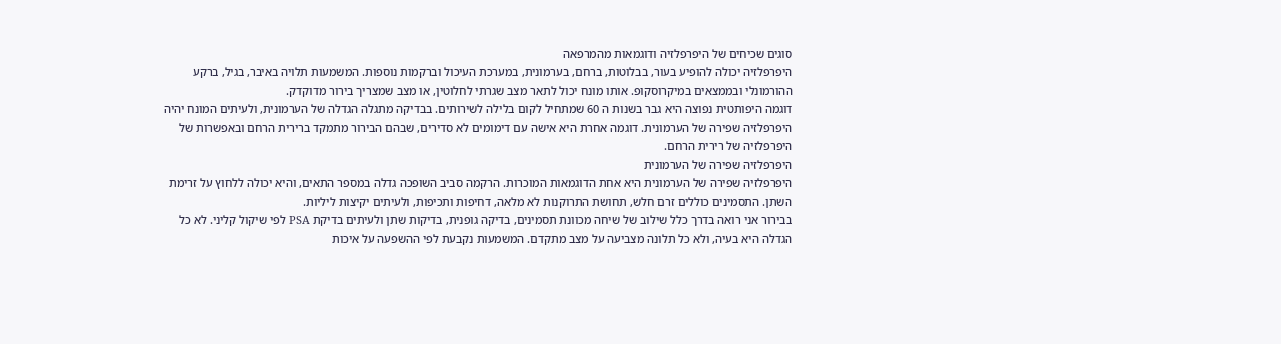סוגים שכיחים של היפרפלזיה ודוגמאות מהמרפאה
היפרפלזיה יכולה להופיע בעור, בבלוטות, ברחם, בערמונית, במערכת העיכול וברקמות נוספות. המשמעות תלויה באיבר, בגיל, ברקע ההורמונלי ובממצאים במיקרוסקופ. אותו מונח יכול לתאר מצב שגרתי לחלוטין, או מצב שמצריך בירור מדוקדק.
דוגמה היפותטית נפוצה היא גבר בשנות ה 60 שמתחיל לקום בלילה לשירותים. בבדיקה מתגלה הגדלה של הערמונית, ולעיתים המונח יהיה היפרפלזיה שפירה של הערמונית. דוגמה אחרת היא אישה עם דימומים לא סדירים, שבהם הבירור מתמקד ברירית הרחם ובאפשרות של היפרפלזיה של רירית הרחם.
היפרפלזיה שפירה של הערמונית
היפרפלזיה שפירה של הערמונית היא אחת הדוגמאות המוכרות. הרקמה סביב השופכה גדלה במספר התאים, והיא יכולה ללחוץ על זרימת השתן. התסמינים כוללים זרם חלש, תחושת התרוקנות לא מלאה, דחיפות ותכיפות, ולעיתים יקיצות ליליות.
בבירור אני רואה בדרך כלל שילוב של שיחה מכוונת תסמינים, בדיקה גופנית, בדיקות שתן ולעיתים בדיקת PSA לפי שיקול קליני. לא כל הגדלה היא בעיה, ולא כל תלונה מצביעה על מצב מתקדם. המשמעות נקבעת לפי ההשפעה על איכות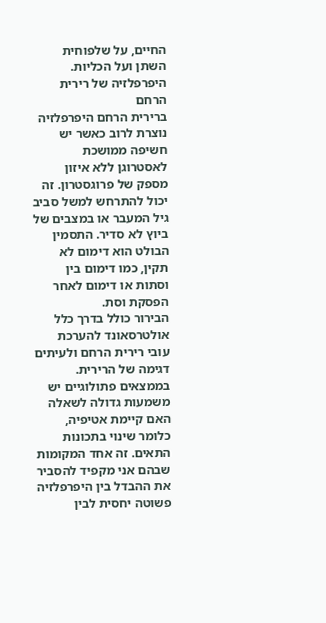החיים, על שלפוחית השתן ועל הכליות.
היפרפלזיה של רירית הרחם
ברירית הרחם היפרפלזיה נוצרת לרוב כאשר יש חשיפה ממושכת לאסטרוגן ללא איזון מספק של פרוגסטרון. זה יכול להתרחש למשל סביב גיל המעבר או במצבים של ביוץ לא סדיר. התסמין הבולט הוא דימום לא תקין, כמו דימום בין וסתות או דימום לאחר הפסקת וסת.
הבירור כולל בדרך כלל אולטרסאונד להערכת עובי רירית הרחם ולעיתים דגימה של הרירית. בממצאים פתולוגיים יש משמעות גדולה לשאלה האם קיימת אטיפיה, כלומר שינוי בתכונות התאים. זה אחד המקומות שבהם אני מקפיד להסביר את ההבדל בין היפרפלזיה פשוטה יחסית לבין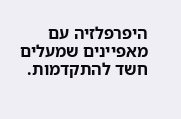היפרפלזיה עם מאפיינים שמעלים חשד להתקדמות.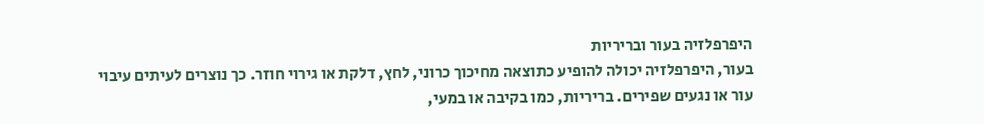היפרפלזיה בעור ובריריות
בעור, היפרפלזיה יכולה להופיע כתוצאה מחיכוך כרוני, לחץ, דלקת או גירוי חוזר. כך נוצרים לעיתים עיבוי עור או נגעים שפירים. בריריות, כמו בקיבה או במעי,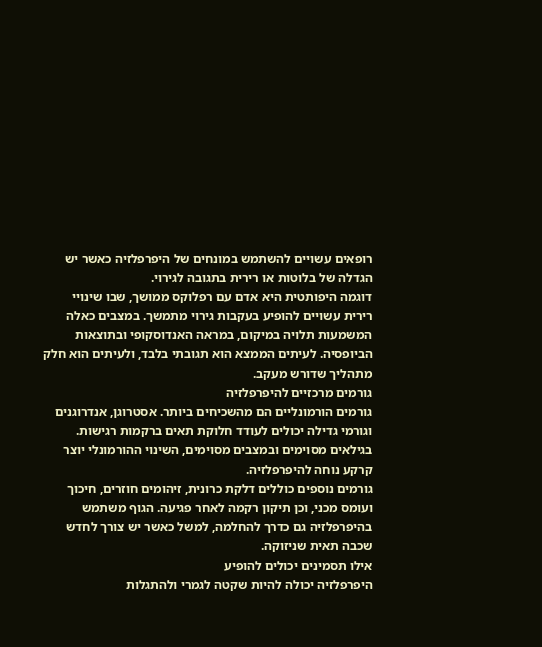רופאים עשויים להשתמש במונחים של היפרפלזיה כאשר יש הגדלה של בלוטות או רירית בתגובה לגירוי.
דוגמה היפותטית היא אדם עם רפלוקס ממושך, שבו שינויי רירית עשויים להופיע בעקבות גירוי מתמשך. במצבים כאלה המשמעות תלויה במיקום, במראה האנדוסקופי ובתוצאות הביופסיה. לעיתים הממצא הוא תגובתי בלבד, ולעיתים הוא חלק מתהליך שדורש מעקב.
גורמים מרכזיים להיפרפלזיה
גורמים הורמונליים הם מהשכיחים ביותר. אסטרוגן, אנדרוגנים וגורמי גדילה יכולים לעודד חלוקת תאים ברקמות רגישות. בגילאים מסוימים ובמצבים מסוימים, השינוי ההורמונלי יוצר קרקע נוחה להיפרפלזיה.
גורמים נוספים כוללים דלקת כרונית, זיהומים חוזרים, חיכוך ועומס מכני, וכן תיקון רקמה לאחר פגיעה. הגוף משתמש בהיפרפלזיה גם כדרך להחלמה, למשל כאשר יש צורך לחדש שכבה תאית שניזוקה.
אילו תסמינים יכולים להופיע
היפרפלזיה יכולה להיות שקטה לגמרי ולהתגלות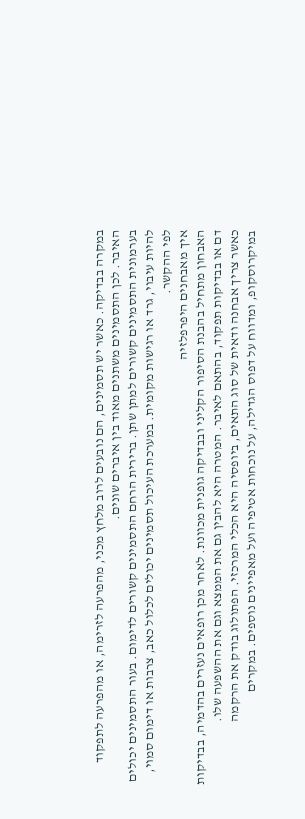במקרה בבדיקה. כאשר יש תסמינים, הם נובעים לרוב מלחץ מכני, מהפרעה לזרימה, או מהפרעה לתפקוד האיבר. לכן התסמינים משתנים מאוד בין איברים שונים.
בערמונית התסמינים קשורים למתן שתן. ברירית הרחם התסמינים קשורים לדימום. בעור התסמינים יכולים להיות עיבוי, גרד או רגישות מקומית. במערכת העיכול תסמינים יכולים לכלול כאב, צרבות או דימום סמוי, לפי ההקשר.
איך מאבחנים היפרפלזיה
האבחון מתחיל בהבנת הסיפור הקליני ובבדיקה גופנית מכוונת. לאחר מכן רופאים נעזרים בהדמיה, בבדיקות דם או בבדיקות תפקוד, בהתאם לאיבר. המטרה היא להבין גם את הממצא וגם את ההשפעה שלו.
כאשר צריך אבחנה ודאית של סוג התאים, ביופסיה היא הכלי המרכזי. הפתולוג בודק את הרקמה במיקרוסקופ, ומדווח על דפוס הגדילה, על נוכחות אטיפיה ועל מאפיינים נוספים. במקרים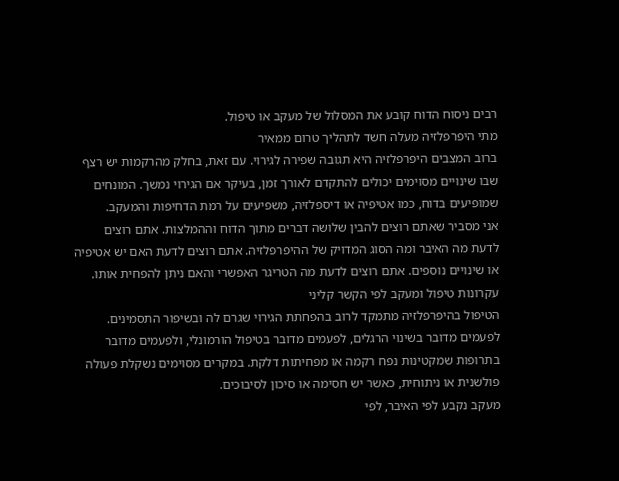רבים ניסוח הדוח קובע את המסלול של מעקב או טיפול.
מתי היפרפלזיה מעלה חשד לתהליך טרום ממאיר
ברוב המצבים היפרפלזיה היא תגובה שפירה לגירוי. עם זאת, בחלק מהרקמות יש רצף שבו שינויים מסוימים יכולים להתקדם לאורך זמן, בעיקר אם הגירוי נמשך. המונחים שמופיעים בדוח, כמו אטיפיה או דיספלזיה, משפיעים על רמת הדחיפות והמעקב.
אני מסביר שאתם רוצים להבין שלושה דברים מתוך הדוח וההמלצות. אתם רוצים לדעת מה האיבר ומה הסוג המדויק של ההיפרפלזיה. אתם רוצים לדעת האם יש אטיפיה או שינויים נוספים. אתם רוצים לדעת מה הטריגר האפשרי והאם ניתן להפחית אותו.
עקרונות טיפול ומעקב לפי הקשר קליני
הטיפול בהיפרפלזיה מתמקד לרוב בהפחתת הגירוי שגרם לה ובשיפור התסמינים. לפעמים מדובר בשינוי הרגלים, לפעמים מדובר בטיפול הורמונלי, ולפעמים מדובר בתרופות שמקטינות נפח רקמה או מפחיתות דלקת. במקרים מסוימים נשקלת פעולה פולשנית או ניתוחית, כאשר יש חסימה או סיכון לסיבוכים.
מעקב נקבע לפי האיבר, לפי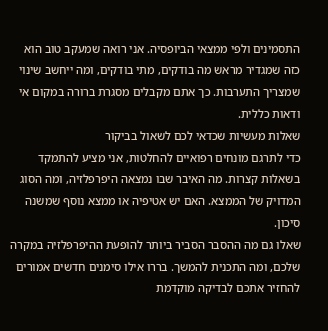התסמינים ולפי ממצאי הביופסיה. אני רואה שמעקב טוב הוא כזה שמגדיר מראש מה בודקים, מתי בודקים, ומה ייחשב שינוי שמצריך התערבות. כך אתם מקבלים מסגרת ברורה במקום אי ודאות כללית.
שאלות מעשיות שכדאי לכם לשאול בביקור
כדי לתרגם מונחים רפואיים להחלטות, אני מציע להתמקד בשאלות קצרות. מה האיבר שבו נמצאה היפרפלזיה, ומה הסוג המדויק של הממצא. האם יש אטיפיה או ממצא נוסף שמשנה סיכון.
שאלו גם מה ההסבר הסביר ביותר להופעת ההיפרפלזיה במקרה שלכם, ומה התכנית להמשך. בררו אילו סימנים חדשים אמורים להחזיר אתכם לבדיקה מוקדמת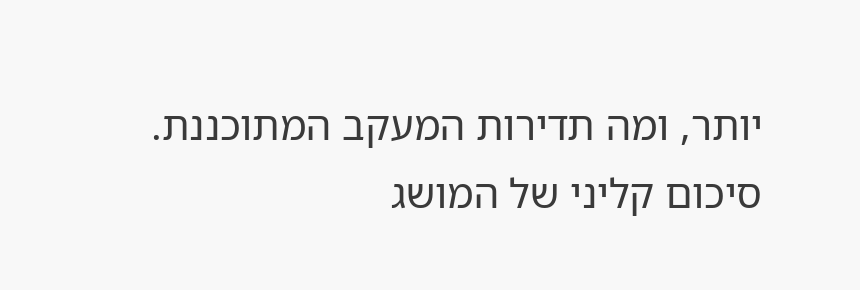יותר, ומה תדירות המעקב המתוכננת.
סיכום קליני של המושג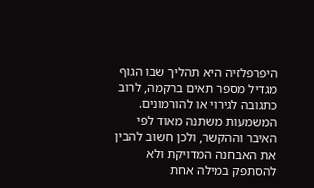היפרפלזיה היא תהליך שבו הגוף מגדיל מספר תאים ברקמה, לרוב כתגובה לגירוי או להורמונים. המשמעות משתנה מאוד לפי האיבר וההקשר, ולכן חשוב להבין את האבחנה המדויקת ולא להסתפק במילה אחת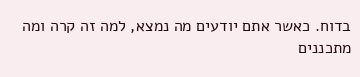בדוח. כאשר אתם יודעים מה נמצא, למה זה קרה ומה מתכננים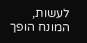לעשות, המונח הופך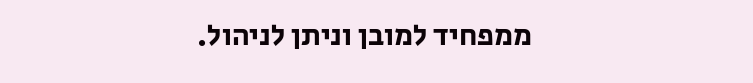ממפחיד למובן וניתן לניהול.